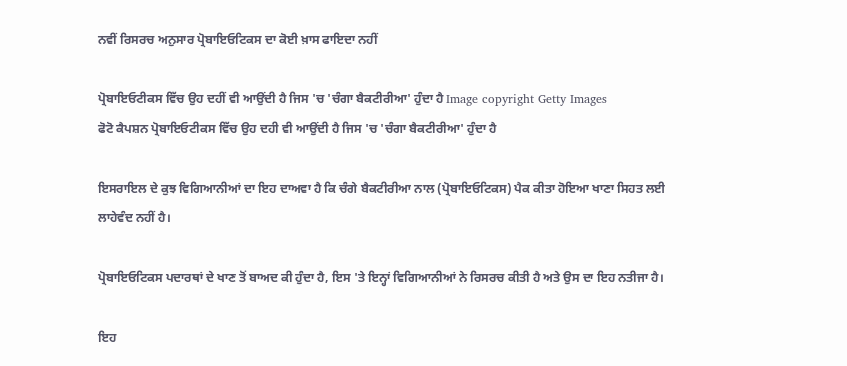ਨਵੀਂ ਰਿਸਰਚ ਅਨੁਸਾਰ ਪ੍ਰੋਬਾਇਓਟਿਕਸ ਦਾ ਕੋਈ ਖ਼ਾਸ ਫਾਇਦਾ ਨਹੀਂ

ਪ੍ਰੋਬਾਇਓਟੀਕਸ ਵਿੱਚ ਉਹ ਦਹੀਂ ਵੀ ਆਉਂਦੀ ਹੈ ਜਿਸ 'ਚ 'ਚੰਗਾ ਬੈਕਟੀਰੀਆ' ਹੁੰਦਾ ਹੈ Image copyright Getty Images
ਫੋਟੋ ਕੈਪਸ਼ਨ ਪ੍ਰੋਬਾਇਓਟੀਕਸ ਵਿੱਚ ਉਹ ਦਹੀ ਵੀ ਆਉਂਦੀ ਹੈ ਜਿਸ 'ਚ 'ਚੰਗਾ ਬੈਕਟੀਰੀਆ' ਹੁੰਦਾ ਹੈ

ਇਸਰਾਇਲ ਦੇ ਕੁਝ ਵਿਗਿਆਨੀਆਂ ਦਾ ਇਹ ਦਾਅਵਾ ਹੈ ਕਿ ਚੰਗੇ ਬੈਕਟੀਰੀਆ ਨਾਲ (ਪ੍ਰੋਬਾਇਓਟਿਕਸ) ਪੈਕ ਕੀਤਾ ਹੋਇਆ ਖਾਣਾ ਸਿਹਤ ਲਈ ਲਾਹੇਵੰਦ ਨਹੀਂ ਹੈ।

ਪ੍ਰੋਬਾਇਓਟਿਕਸ ਪਦਾਰਥਾਂ ਦੇ ਖਾਣ ਤੋਂ ਬਾਅਦ ਕੀ ਹੁੰਦਾ ਹੈ, ਇਸ 'ਤੇ ਇਨ੍ਹਾਂ ਵਿਗਿਆਨੀਆਂ ਨੇ ਰਿਸਰਚ ਕੀਤੀ ਹੈ ਅਤੇ ਉਸ ਦਾ ਇਹ ਨਤੀਜਾ ਹੈ।

ਇਹ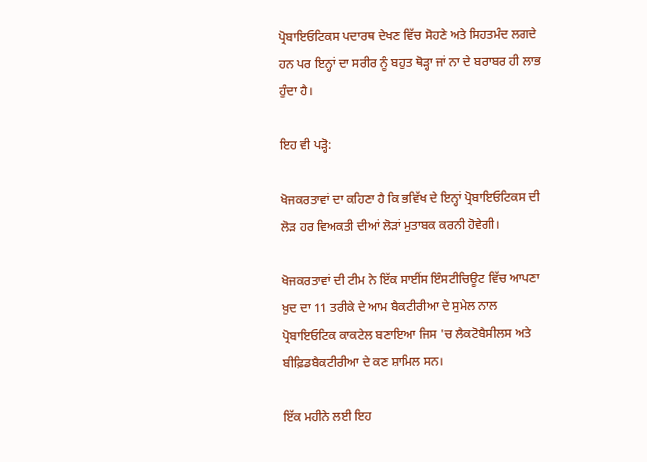ਪ੍ਰੋਬਾਇਓਟਿਕਸ ਪਦਾਰਥ ਦੇਖਣ ਵਿੱਚ ਸੋਹਣੇ ਅਤੇ ਸਿਹਤਮੰਦ ਲਗਦੇ ਹਨ ਪਰ ਇਨ੍ਹਾਂ ਦਾ ਸਰੀਰ ਨੂੰ ਬਹੁਤ ਥੋੜ੍ਹਾ ਜਾਂ ਨਾ ਦੇ ਬਰਾਬਰ ਹੀ ਲਾਭ ਹੁੰਦਾ ਹੈ।

ਇਹ ਵੀ ਪੜ੍ਹੋ:

ਖੋਜਕਰਤਾਵਾਂ ਦਾ ਕਹਿਣਾ ਹੈ ਕਿ ਭਵਿੱਖ ਦੇ ਇਨ੍ਹਾਂ ਪ੍ਰੋਬਾਇਓਟਿਕਸ ਦੀ ਲੋੜ ਹਰ ਵਿਅਕਤੀ ਦੀਆਂ ਲੋੜਾਂ ਮੁਤਾਬਕ ਕਰਨੀ ਹੋਵੇਗੀ।

ਖੋਜਕਰਤਾਵਾਂ ਦੀ ਟੀਮ ਨੇ ਇੱਕ ਸਾਈਂਸ ਇੰਸਟੀਚਿਊਟ ਵਿੱਚ ਆਪਣਾ ਖ਼ੁਦ ਦਾ 11 ਤਰੀਕੇ ਦੇ ਆਮ ਬੈਕਟੀਰੀਆ ਦੇ ਸੁਮੇਲ ਨਾਲ ਪ੍ਰੋਬਾਇਓਟਿਕ ਕਾਕਟੇਲ ਬਣਾਇਆ ਜਿਸ 'ਚ ਲੈਕਟੋਬੈਸੀਲਸ ਅਤੇ ਬੀਫ਼ਿਡਬੈਕਟੀਰੀਆ ਦੇ ਕਣ ਸ਼ਾਮਿਲ ਸਨ।

ਇੱਕ ਮਹੀਨੇ ਲਈ ਇਹ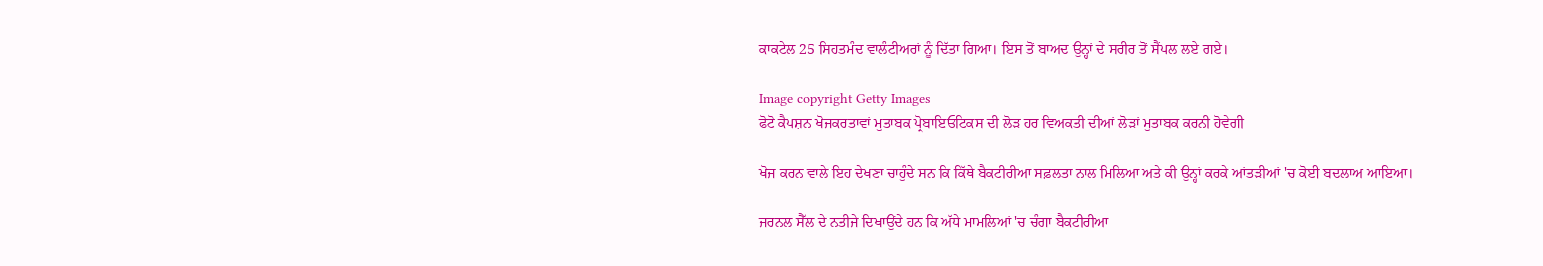ਕਾਕਟੇਲ 25 ਸਿਹਤਮੰਦ ਵਾਲੰਟੀਅਰਾਂ ਨੂੰ ਦਿੱਤਾ ਗਿਆ। ਇਸ ਤੋਂ ਬਾਅਦ ਉਨ੍ਹਾਂ ਦੇ ਸਰੀਰ ਤੋਂ ਸੈਂਪਲ ਲਏ ਗਏ।

Image copyright Getty Images
ਫੋਟੋ ਕੈਪਸ਼ਨ ਖੋਜਕਰਤਾਵਾਂ ਮੁਤਾਬਕ ਪ੍ਰੋਬਾਇਓਟਿਕਸ ਦੀ ਲੋੜ ਹਰ ਵਿਅਕਤੀ ਦੀਆਂ ਲੋੜਾਂ ਮੁਤਾਬਕ ਕਰਨੀ ਹੋਵੇਗੀ

ਖੋਜ ਕਰਨ ਵਾਲੇ ਇਹ ਦੇਖਣਾ ਚਾਹੁੰਦੇ ਸਨ ਕਿ ਕਿੱਥੇ ਬੈਕਟੀਰੀਆ ਸਫ਼ਲਤਾ ਨਾਲ ਮਿਲਿਆ ਅਤੇ ਕੀ ਉਨ੍ਹਾਂ ਕਰਕੇ ਆਂਤੜੀਆਂ 'ਚ ਕੋਈ ਬਦਲਾਅ ਆਇਆ।

ਜਰਨਲ ਸੈੱਲ ਦੇ ਨਤੀਜੇ ਦਿਖਾਉਂਦੇ ਹਨ ਕਿ ਅੱਧੇ ਮਾਮਲਿਆਂ 'ਚ ਚੰਗਾ ਬੈਕਟੀਰੀਆ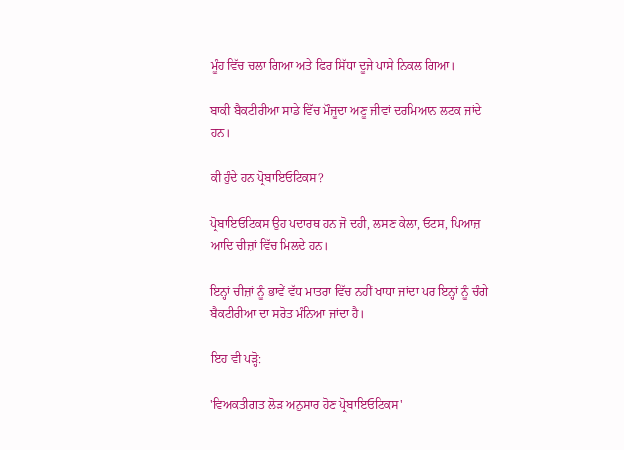ਮੂੰਹ ਵਿੱਚ ਚਲਾ ਗਿਆ ਅਤੇ ਫਿਰ ਸਿੱਧਾ ਦੂਜੇ ਪਾਸੇ ਨਿਕਲ ਗਿਆ।

ਬਾਕੀ ਬੈਕਟੀਰੀਆ ਸਾਡੇ ਵਿੱਚ ਮੌਜੂਦਾ ਅਣੂ ਜੀਵਾਂ ਦਰਮਿਆਨ ਲਟਕ ਜਾਂਦੇ ਹਨ।

ਕੀ ਹੁੰਦੇ ਹਨ ਪ੍ਰੋਬਾਇਓਟਿਕਸ?

ਪ੍ਰੋਬਾਇਓਟਿਕਸ ਉਹ ਪਦਾਰਥ ਹਨ ਜੋ ਦਹੀ, ਲਸਣ ਕੇਲਾ, ਓਟਸ, ਪਿਆਜ਼ ਆਦਿ ਚੀਜ਼ਾਂ ਵਿੱਚ ਮਿਲਦੇ ਹਨ।

ਇਨ੍ਹਾਂ ਚੀਜ਼ਾਂ ਨੂੰ ਭਾਵੇਂ ਵੱਧ ਮਾਤਰਾ ਵਿੱਚ ਨਹੀਂ ਖਾਧਾ ਜਾਂਦਾ ਪਰ ਇਨ੍ਹਾਂ ਨੂੰ ਚੰਗੇ ਬੈਕਟੀਰੀਆ ਦਾ ਸਰੋਤ ਮੰਨਿਆ ਜਾਂਦਾ ਹੈ।

ਇਹ ਵੀ ਪੜ੍ਹੋ:

'ਵਿਅਕਤੀਗਤ ਲੋੜ ਅਨੁਸਾਰ ਹੋਣ ਪ੍ਰੋਬਾਇਓਟਿਕਸ'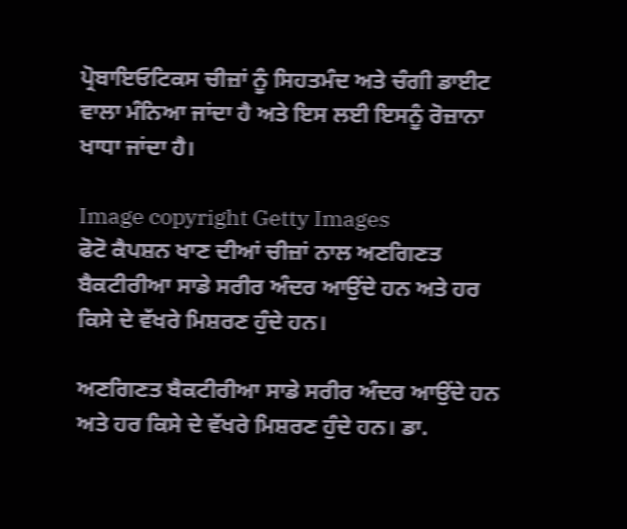ਪ੍ਰੋਬਾਇਓਟਿਕਸ ਚੀਜ਼ਾਂ ਨੂੰ ਸਿਹਤਮੰਦ ਅਤੇ ਚੰਗੀ ਡਾਈਟ ਵਾਲਾ ਮੰਨਿਆ ਜਾਂਦਾ ਹੈ ਅਤੇ ਇਸ ਲਈ ਇਸਨੂੰ ਰੋਜ਼ਾਨਾ ਖਾਧਾ ਜਾਂਦਾ ਹੈ।

Image copyright Getty Images
ਫੋਟੋ ਕੈਪਸ਼ਨ ਖਾਣ ਦੀਆਂ ਚੀਜ਼ਾਂ ਨਾਲ ਅਣਗਿਣਤ ਬੈਕਟੀਰੀਆ ਸਾਡੇ ਸਰੀਰ ਅੰਦਰ ਆਉਂਦੇ ਹਨ ਅਤੇ ਹਰ ਕਿਸੇ ਦੇ ਵੱਖਰੇ ਮਿਸ਼ਰਣ ਹੁੰਦੇ ਹਨ।

ਅਣਗਿਣਤ ਬੈਕਟੀਰੀਆ ਸਾਡੇ ਸਰੀਰ ਅੰਦਰ ਆਉਂਦੇ ਹਨ ਅਤੇ ਹਰ ਕਿਸੇ ਦੇ ਵੱਖਰੇ ਮਿਸ਼ਰਣ ਹੁੰਦੇ ਹਨ। ਡਾ.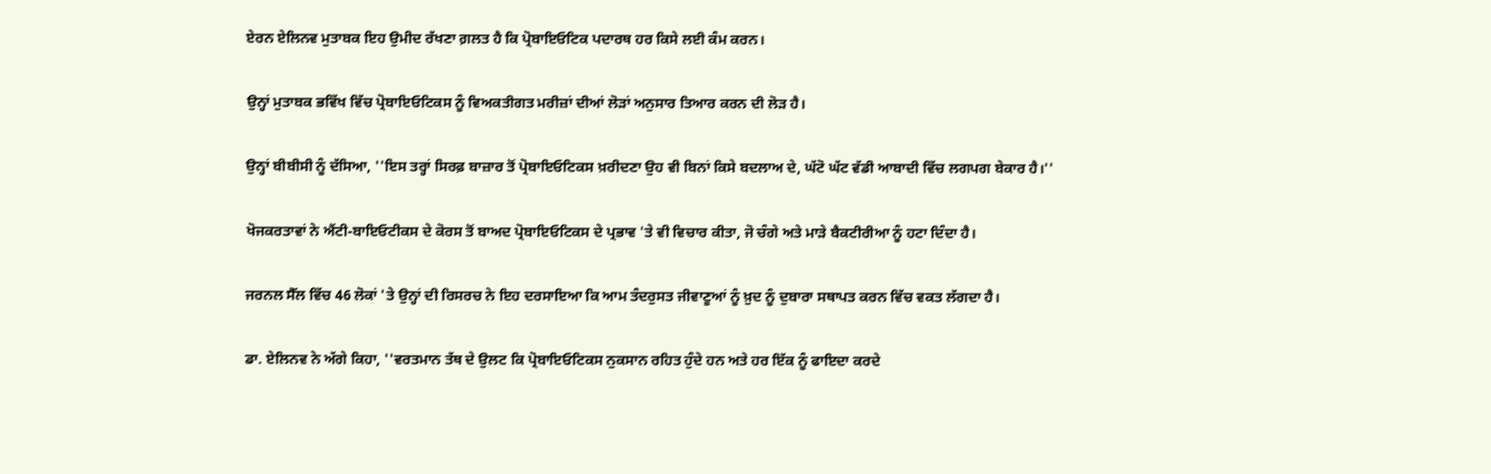ਏਰਨ ਏਲਿਨਵ ਮੁਤਾਬਕ ਇਹ ਉਮੀਦ ਰੱਖਣਾ ਗ਼ਲਤ ਹੈ ਕਿ ਪ੍ਰੋਬਾਇਓਟਿਕ ਪਦਾਰਥ ਹਰ ਕਿਸੇ ਲਈ ਕੰਮ ਕਰਨ।

ਉਨ੍ਹਾਂ ਮੁਤਾਬਕ ਭਵਿੱਖ ਵਿੱਚ ਪ੍ਰੋਬਾਇਓਟਿਕਸ ਨੂੰ ਵਿਅਕਤੀਗਤ ਮਰੀਜ਼ਾਂ ਦੀਆਂ ਲੋੜਾਂ ਅਨੁਸਾਰ ਤਿਆਰ ਕਰਨ ਦੀ ਲੋੜ ਹੈ।

ਉਨ੍ਹਾਂ ਬੀਬੀਸੀ ਨੂੰ ਦੱਸਿਆ, ''ਇਸ ਤਰ੍ਹਾਂ ਸਿਰਫ਼ ਬਾਜ਼ਾਰ ਤੋਂ ਪ੍ਰੋਬਾਇਓਟਿਕਸ ਖ਼ਰੀਦਣਾ ਉਹ ਵੀ ਬਿਨਾਂ ਕਿਸੇ ਬਦਲਾਅ ਦੇ, ਘੱਟੋ ਘੱਟ ਵੱਡੀ ਆਬਾਦੀ ਵਿੱਚ ਲਗਪਗ ਬੇਕਾਰ ਹੈ।''

ਖੋਜਕਰਤਾਵਾਂ ਨੇ ਐਂਟੀ-ਬਾਇਓਟੀਕਸ ਦੇ ਕੋਰਸ ਤੋਂ ਬਾਅਦ ਪ੍ਰੋਬਾਇਓਟਿਕਸ ਦੇ ਪ੍ਰਭਾਵ 'ਤੇ ਵੀ ਵਿਚਾਰ ਕੀਤਾ, ਜੋ ਚੰਗੇ ਅਤੇ ਮਾੜੇ ਬੈਕਟੀਰੀਆ ਨੂੰ ਹਟਾ ਦਿੰਦਾ ਹੈ।

ਜਰਨਲ ਸੈੱਲ ਵਿੱਚ 46 ਲੋਕਾਂ 'ਤੇ ਉਨ੍ਹਾਂ ਦੀ ਰਿਸਰਚ ਨੇ ਇਹ ਦਰਸਾਇਆ ਕਿ ਆਮ ਤੰਦਰੁਸਤ ਜੀਵਾਣੂਆਂ ਨੂੰ ਖ਼ੁਦ ਨੂੰ ਦੁਬਾਰਾ ਸਥਾਪਤ ਕਰਨ ਵਿੱਚ ਵਕਤ ਲੱਗਦਾ ਹੈ।

ਡਾ. ਏਲਿਨਵ ਨੇ ਅੱਗੇ ਕਿਹਾ, ''ਵਰਤਮਾਨ ਤੱਥ ਦੇ ਉਲਟ ਕਿ ਪ੍ਰੋਬਾਇਓਟਿਕਸ ਨੁਕਸਾਨ ਰਹਿਤ ਹੁੰਦੇ ਹਨ ਅਤੇ ਹਰ ਇੱਕ ਨੂੰ ਫਾਇਦਾ ਕਰਦੇ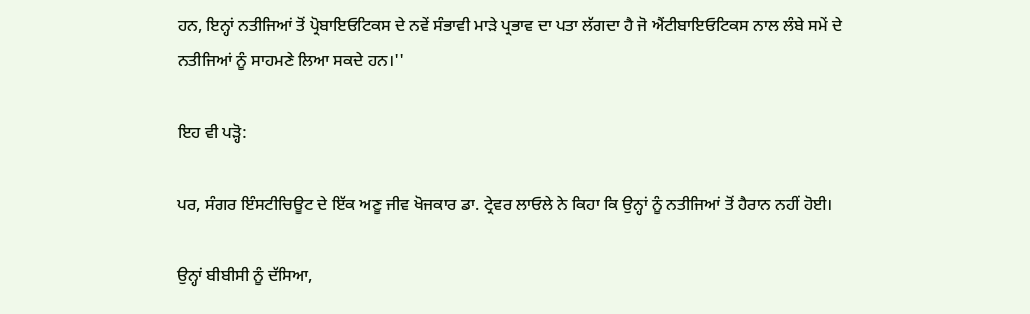ਹਨ, ਇਨ੍ਹਾਂ ਨਤੀਜਿਆਂ ਤੋਂ ਪ੍ਰੋਬਾਇਓਟਿਕਸ ਦੇ ਨਵੇਂ ਸੰਭਾਵੀ ਮਾੜੇ ਪ੍ਰਭਾਵ ਦਾ ਪਤਾ ਲੱਗਦਾ ਹੈ ਜੋ ਐਂਟੀਬਾਇਓਟਿਕਸ ਨਾਲ ਲੰਬੇ ਸਮੇਂ ਦੇ ਨਤੀਜਿਆਂ ਨੂੰ ਸਾਹਮਣੇ ਲਿਆ ਸਕਦੇ ਹਨ।''

ਇਹ ਵੀ ਪੜ੍ਹੋ:

ਪਰ, ਸੰਗਰ ਇੰਸਟੀਚਿਊਟ ਦੇ ਇੱਕ ਅਣੂ ਜੀਵ ਖੋਜਕਾਰ ਡਾ. ਟ੍ਰੇਵਰ ਲਾਓਲੇ ਨੇ ਕਿਹਾ ਕਿ ਉਨ੍ਹਾਂ ਨੂੰ ਨਤੀਜਿਆਂ ਤੋਂ ਹੈਰਾਨ ਨਹੀਂ ਹੋਈ।

ਉਨ੍ਹਾਂ ਬੀਬੀਸੀ ਨੂੰ ਦੱਸਿਆ,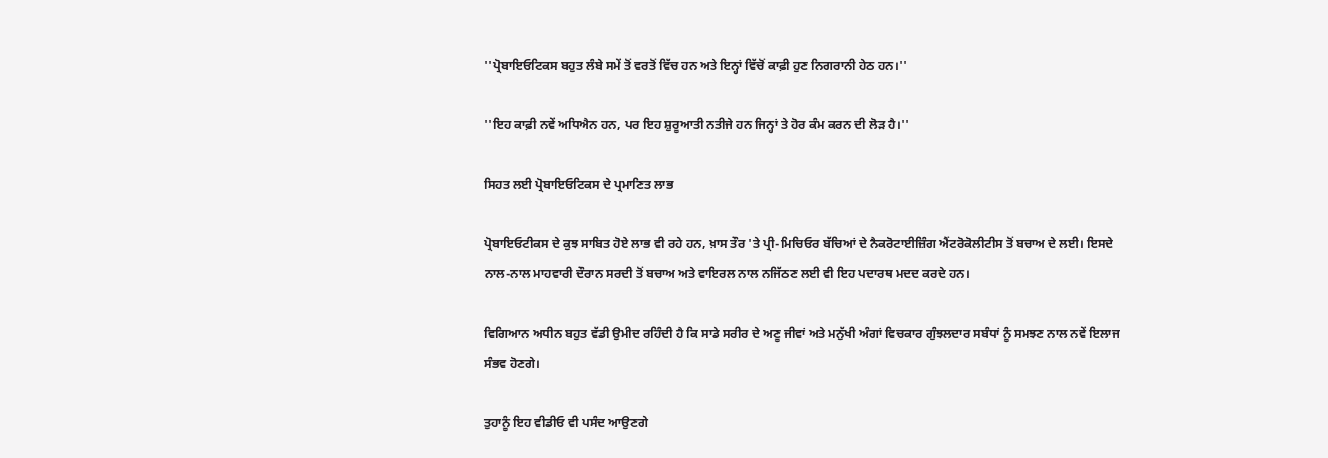''ਪ੍ਰੋਬਾਇਓਟਿਕਸ ਬਹੁਤ ਲੰਬੇ ਸਮੇਂ ਤੋਂ ਵਰਤੋਂ ਵਿੱਚ ਹਨ ਅਤੇ ਇਨ੍ਹਾਂ ਵਿੱਚੋਂ ਕਾਫ਼ੀ ਹੁਣ ਨਿਗਰਾਨੀ ਹੇਠ ਹਨ।''

''ਇਹ ਕਾਫ਼ੀ ਨਵੇਂ ਅਧਿਐਨ ਹਨ, ਪਰ ਇਹ ਸ਼ੁਰੂਆਤੀ ਨਤੀਜੇ ਹਨ ਜਿਨ੍ਹਾਂ ਤੇ ਹੋਰ ਕੰਮ ਕਰਨ ਦੀ ਲੋੜ ਹੈ।''

ਸਿਹਤ ਲਈ ਪ੍ਰੋਬਾਇਓਟਿਕਸ ਦੇ ਪ੍ਰਮਾਣਿਤ ਲਾਭ

ਪ੍ਰੋਬਾਇਓਟੀਕਸ ਦੇ ਕੁਝ ਸਾਬਿਤ ਹੋਏ ਲਾਭ ਵੀ ਰਹੇ ਹਨ, ਖ਼ਾਸ ਤੌਰ 'ਤੇ ਪ੍ਰੀ-ਮਿਚਿਓਰ ਬੱਚਿਆਂ ਦੇ ਨੈਕਰੋਟਾਈਜ਼ਿੰਗ ਐਂਟਰੋਕੋਲੀਟੀਸ ਤੋਂ ਬਚਾਅ ਦੇ ਲਈ। ਇਸਦੇ ਨਾਲ-ਨਾਲ ਮਾਹਵਾਰੀ ਦੌਰਾਨ ਸਰਦੀ ਤੋਂ ਬਚਾਅ ਅਤੇ ਵਾਇਰਲ ਨਾਲ ਨਜਿੱਠਣ ਲਈ ਵੀ ਇਹ ਪਦਾਰਥ ਮਦਦ ਕਰਦੇ ਹਨ।

ਵਿਗਿਆਨ ਅਧੀਨ ਬਹੁਤ ਵੱਡੀ ਉਮੀਦ ਰਹਿੰਦੀ ਹੈ ਕਿ ਸਾਡੇ ਸਰੀਰ ਦੇ ਅਣੂ ਜੀਵਾਂ ਅਤੇ ਮਨੁੱਖੀ ਅੰਗਾਂ ਵਿਚਕਾਰ ਗੁੰਝਲਦਾਰ ਸਬੰਧਾਂ ਨੂੰ ਸਮਝਣ ਨਾਲ ਨਵੇਂ ਇਲਾਜ ਸੰਭਵ ਹੋਣਗੇ।

ਤੁਹਾਨੂੰ ਇਹ ਵੀਡੀਓ ਵੀ ਪਸੰਦ ਆਉਣਗੇ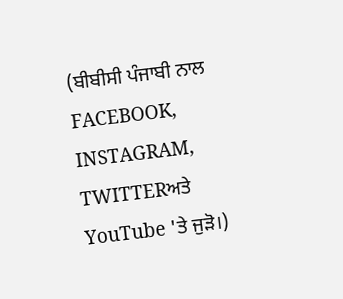(ਬੀਬੀਸੀ ਪੰਜਾਬੀ ਨਾਲ FACEBOOK, INSTAGRAM, TWITTERਅਤੇ YouTube 'ਤੇ ਜੁੜੋ।)